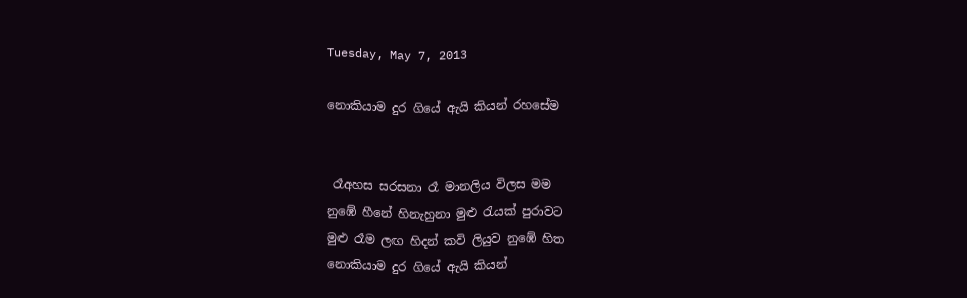Tuesday, May 7, 2013

නොකියාම දුර ගියේ ඇයි කියන් රහසේම


 රෑඅහස සරසනා රෑ මානලිය විලස මම
නුඹේ හීනේ හිනැහුනා මුළු රැයක් පුරාවට
මුළු රෑම ලඟ හිදන් කවි ලියුව නුඹේ හිත
නොකියාම දුර ගියේ ඇයි කියන්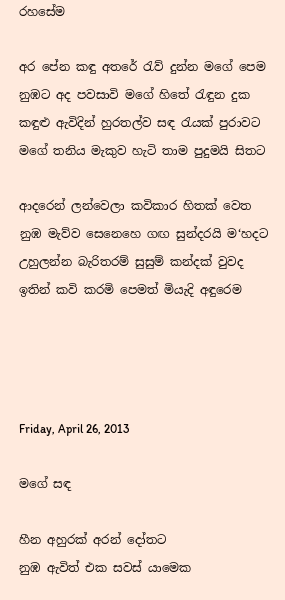රහසේම

අර පේන කඳු අතරේ රැව් දුන්න මගේ පෙම
නුඹට අද පවසාවි මගේ හිතේ රැඳුන දුක
කඳුළු ඇවිදින් හුරතල්ව සඳ රැයක් පුරාවට
මගේ තනිය මැකුව හැටි තාම පුදුමයි සිතට

ආදරෙන් ලන්වෙලා කවිකාර හිතක් වෙත
නුඹ මැව්ව සෙනෙහෙ ගඟ සුන්දරයි ම‘හදට
උහුලන්න බැරිතරම් සුසුම් කන්දක් වුවද
ඉතින් කවි කරමි පෙමත් මියැදි අඳුරෙම




Friday, April 26, 2013

මගේ සඳ

හීන අහුරක් අරන් දෝතට
නුඹ ඇවිත් එක සවස් යාමෙක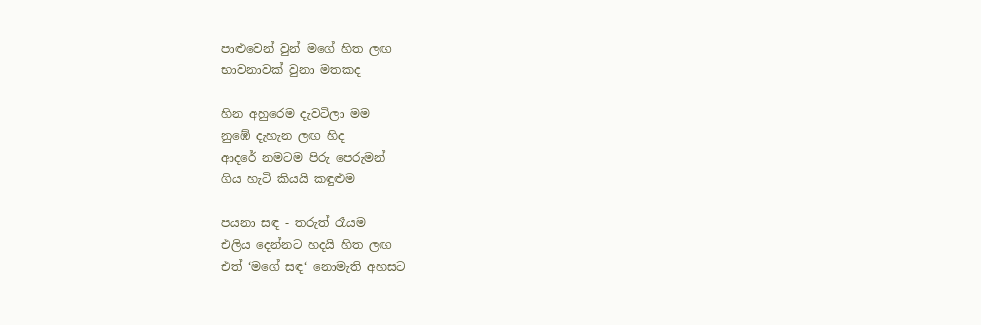පාළුවෙන් වුන් මගේ හිත ලඟ
භාවනාවක් වුනා මතකද

හින අහුරෙම දැවටිලා මම
නුඹේ දැහැන ලඟ හිද
ආදරේ නමටම පිරු පෙරුමන්
ගිය හැටි කියයි කඳුළුම

පයනා සඳ - තරුත් රෑයම
එලිය දෙන්නට හදයි හිත ලඟ
එත් ‘මගේ සඳ‘ නොමැති අහසට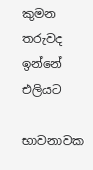කුමන තරුවද ඉන්නේ එලියට

භාවනාවක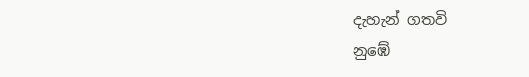දැහැන් ගතවි
නුඹේ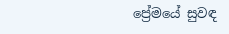ප්‍රේමයේ සුවඳ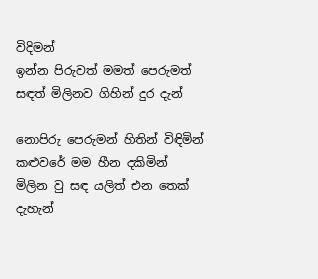විදිමන්
ඉන්න පිරුවත් මමත් පෙරුමත්
සඳත් මිලිනව ගිහින් දුර දැන්

නොපිරු පෙරුමන් හිතින් විඳිමින්
කළුවරේ මම හීන දකිමින්
මිලින වු සඳ යලිත් එන තෙක්
දැහැන්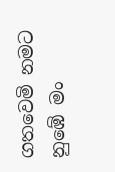ගතවෙමි නමට නුඹේ මං